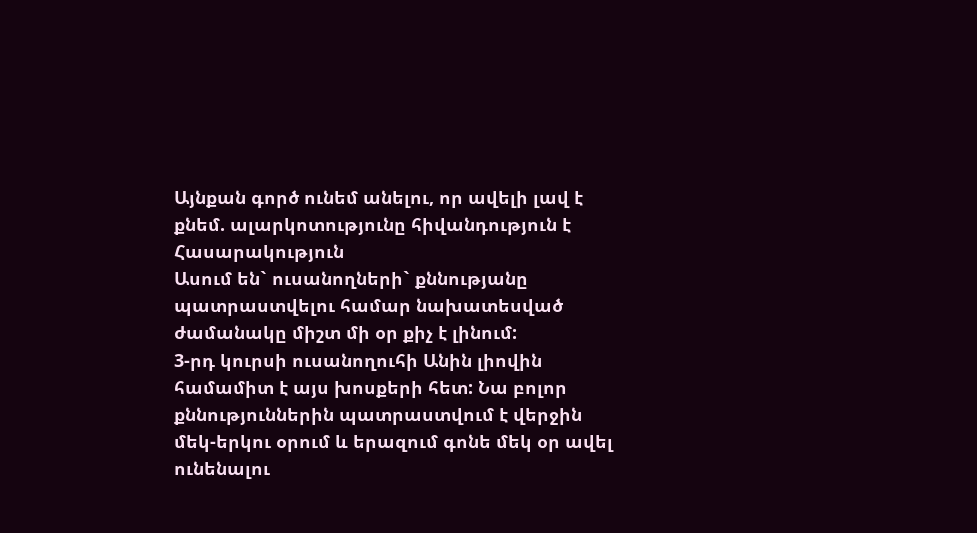Այնքան գործ ունեմ անելու, որ ավելի լավ է քնեմ. ալարկոտությունը հիվանդություն է
Հասարակություն
Ասում են` ուսանողների` քննությանը պատրաստվելու համար նախատեսված ժամանակը միշտ մի օր քիչ է լինում:
3-րդ կուրսի ուսանողուհի Անին լիովին համամիտ է այս խոսքերի հետ: Նա բոլոր քննություններին պատրաստվում է վերջին մեկ-երկու օրում և երազում գոնե մեկ օր ավել ունենալու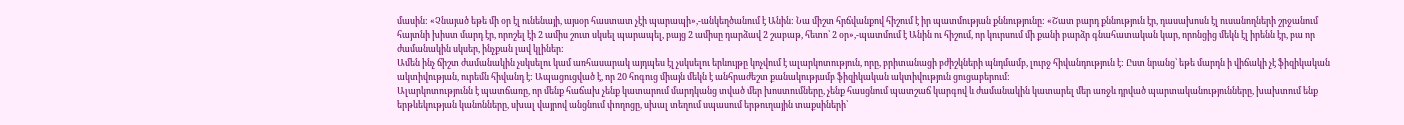մասին: «Չնայած եթե մի օր էլ ունենայի, այսօր հաստատ չէի պարապի»,-անկեղծանում է Անին: Նա միշտ հրճվանքով հիշում է իր պատմության քննությունը: «Շատ բարդ քննություն էր, դասախոսն էլ ուսանողների շրջանում հայտնի խիստ մարդ էր, որոշել էի 2 ամիս շուտ սկսել պարապել, բայց 2 ամիսը դարձավ 2 շաբաթ, հետո՝ 2 օր»,-պատմում է Անին ու հիշում, որ կուրսում մի քանի բարձր գնահատական կար, որոնցից մեկն էլ իրենն էր, բա որ ժամանակին սկսեր, ինչքան լավ կլիներ:
Ամեն ինչ ճիշտ ժամանակին չսկսելու կամ առհասարակ այդպես էլ չսկսելու երևույթը կոչվում է ալարկոտություն, որը, բրիտանացի բժիշկների պնդմամբ, լուրջ հիվանդություն է: Ըստ նրանց՝ եթե մարդն ի վիճակի չէ ֆիզիկական ակտիվության, ուրեմն հիվանդ է: Ապացուցված է, որ 20 հոգուց միայն մեկն է անհրաժեշտ քանակությամբ ֆիզիկական ակտիվություն ցուցաբերում:
Ալարկոտությունն է պատճառը, որ մենք հաճախ չենք կատարում մարդկանց տված մեր խոստումները, չենք հասցնում պատշաճ կարգով և ժամանակին կատարել մեր առջև դրված պարտականությունները, խախտում ենք երթևեկության կանոնները, սխալ վայրով անցնում փողոցը, սխալ տեղում սպասում երթուղային տաքսիների՝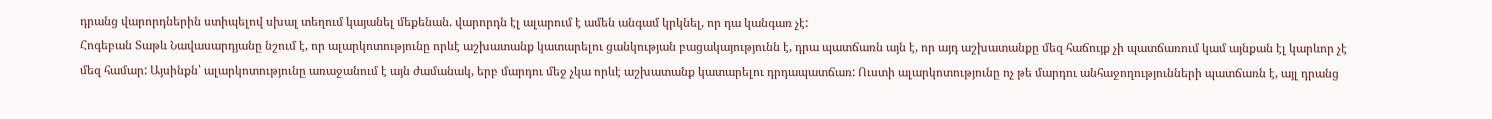դրանց վարորդներին ստիպելով սխալ տեղում կայանել մեքենան. վարորդն էլ ալարում է ամեն անգամ կրկնել, որ դա կանգառ չէ:
Հոգեբան Տաթև Նավասարդյանը նշում է, որ ալարկոտությունը որևէ աշխատանք կատարելու ցանկության բացակայությունն է, դրա պատճառն այն է, որ այդ աշխատանքը մեզ հաճույք չի պատճառում կամ այնքան էլ կարևոր չէ մեզ համար: Այսինքն՝ ալարկոտությունը առաջանում է այն ժամանակ, երբ մարդու մեջ չկա որևէ աշխատանք կատարելու դրդապատճառ: Ուստի ալարկոտությունը ոչ թե մարդու անհաջողությունների պատճառն է, այլ դրանց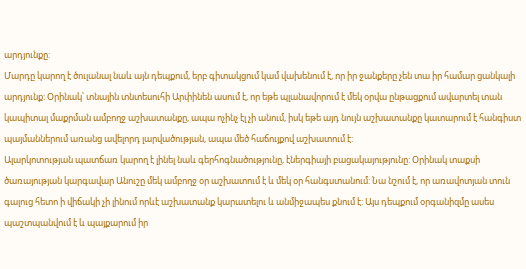արդյունքը:
Մարդը կարող է ծուլանալ նաև այն դեպքում, երբ գիտակցում կամ վախենում է, որ իր ջանքերը չեն տա իր համար ցանկալի արդյունք: Օրինակ՝ տնային տնտեսուհի Արփինեն ասում է, որ եթե պլանավորում է մեկ օրվա ընթացքում ավարտել տան կապիտալ մաքրման ամբողջ աշխատանքը, ապա ոչինչ էլ չի անում, իսկ եթե այդ նույն աշխատանքը կատարում է հանգիստ պայմաններում առանց ավելորդ լարվածության, ապա մեծ հաճույքով աշխատում է:
Ալարկոտության պատճառ կարող է լինել նաև գերհոգնածությունը, էներգիայի բացակայությունը: Օրինակ տաքսի ծառայության կարգավար Անուշը մեկ ամբողջ օր աշխատում է և մեկ օր հանգստանում: Նա նշում է, որ առավոտյան տուն գալուց հետո ի վիճակի չի լինում որևէ աշխատանք կարատելու և անմիջապես քնում է: Այս դեպքում օրգանիզմը ասես պաշտպանվում է և պայքարում իր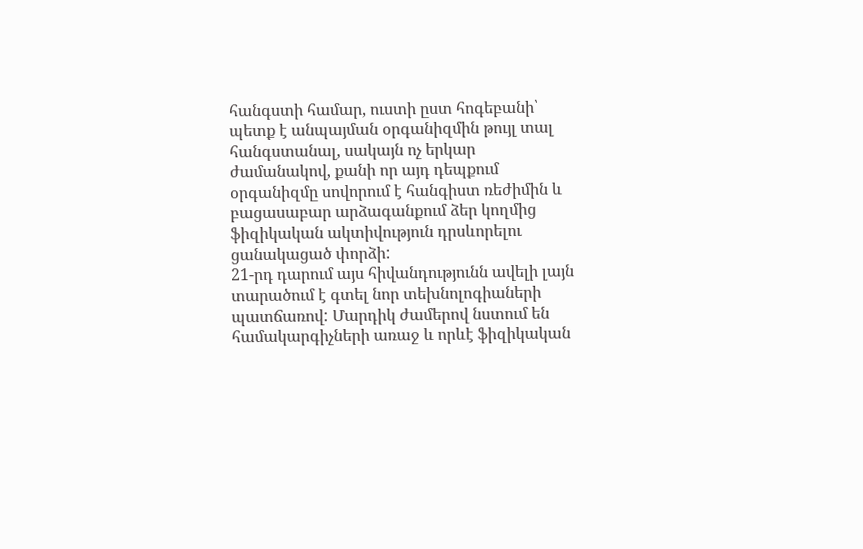հանգստի համար, ուստի ըստ հոգեբանի՝ պետք է անպայման օրգանիզմին թույլ տալ հանգստանալ, սակայն ոչ երկար ժամանակով, քանի որ այդ դեպքում օրգանիզմը սովորում է հանգիստ ռեժիմին և բացասաբար արձագանքում ձեր կողմից ֆիզիկական ակտիվություն դրսևորելու ցանակացած փորձի:
21-րդ դարում այս հիվանդությունն ավելի լայն տարածում է գտել նոր տեխնոլոգիաների պատճառով: Մարդիկ ժամերով նստում են համակարգիչների առաջ և որևէ ֆիզիկական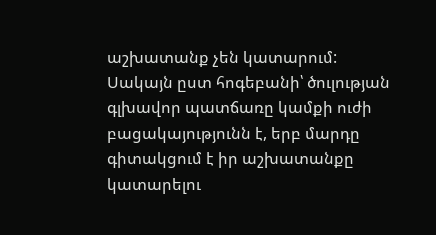աշխատանք չեն կատարում:
Սակայն ըստ հոգեբանի՝ ծուլության գլխավոր պատճառը կամքի ուժի բացակայությունն է, երբ մարդը գիտակցում է իր աշխատանքը կատարելու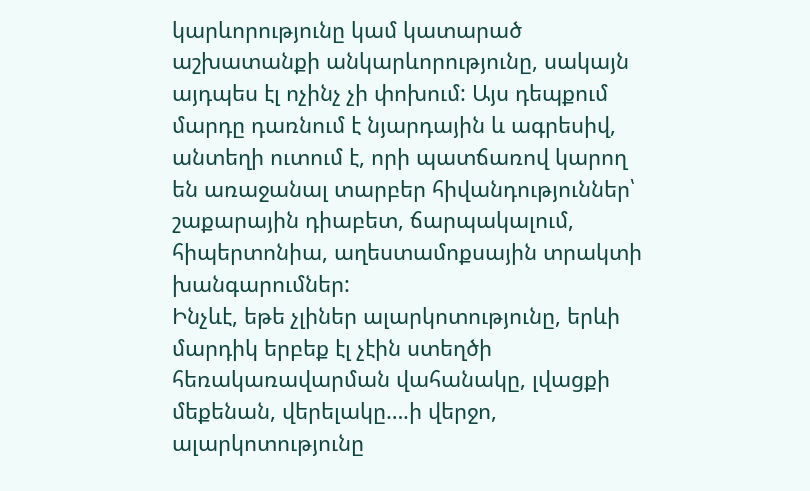կարևորությունը կամ կատարած աշխատանքի անկարևորությունը, սակայն այդպես էլ ոչինչ չի փոխում: Այս դեպքում մարդը դառնում է նյարդային և ագրեսիվ, անտեղի ուտում է, որի պատճառով կարող են առաջանալ տարբեր հիվանդություններ՝ շաքարային դիաբետ, ճարպակալում, հիպերտոնիա, աղեստամոքսային տրակտի խանգարումներ:
Ինչևէ, եթե չլիներ ալարկոտությունը, երևի մարդիկ երբեք էլ չէին ստեղծի հեռակառավարման վահանակը, լվացքի մեքենան, վերելակը….ի վերջո, ալարկոտությունը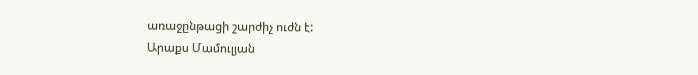առաջընթացի շարժիչ ուժն է:
Արաքս Մամուլյան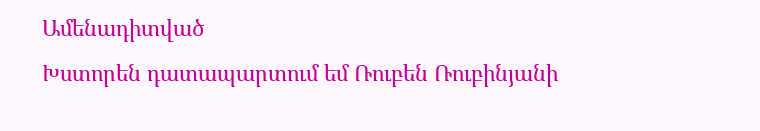Ամենադիտված
Խստորեն դատապարտում եմ Ռուբեն Ռուբինյանի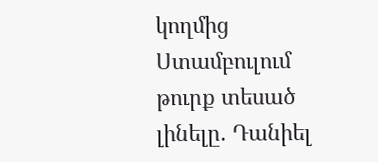կողմից Ստամբուլում թուրք տեսած լինելը. Դանիել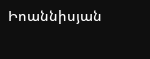Իոաննիսյան